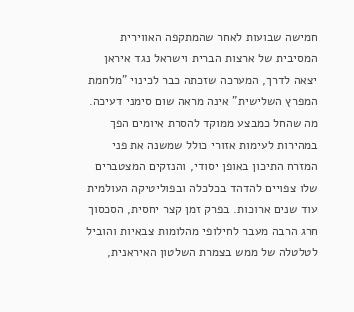חמישה שבועות לאחר שהמתקפה האווירית המסיבית של ארצות הברית וישראל נגד איראן יצאה לדרך, המערכה שזכתה כבר לכינוי "מלחמת המפרץ השלישית" אינה מראה שום סימני דעיכה. מה שהחל כמבצע ממוקד להסרת איומים הפך במהירות לעימות אזורי כולל שמשנה את פני המזרח התיכון באופן יסודי, והנזקים המצטברים שלו צפויים להדהד בכלכלה ובפוליטיקה העולמית עוד שנים ארוכות. בפרק זמן קצר יחסית, הסכסוך חרג הרבה מעבר לחילופי מהלומות צבאיות והוביל לטלטלה של ממש בצמרת השלטון האיראנית,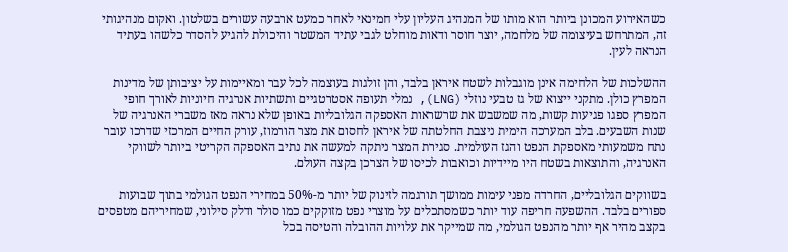כשהאירוע המכונן ביותר הוא מותו של המנהיג העליון עלי חמינאי לאחר כמעט ארבעה עשורים בשלטון. ואקום מנהיגותי זה, המתרחש בעיצומה של מלחמה, יוצר חוסר ודאות מוחלט לגבי עתיד המשטר והיכולת להגיע להסדר כלשהו בעתיד הנראה לעין.

ההשלכות של הלחימה אינן מוגבלות לשטח איראן בלבד, והן זולגות בעוצמה לכל עבר ומאיימות על יציבותן של מדינות המפרץ כולן. מתקני ייצוא של גז טבעי נוזלי (LNG), נמלי תעופה אסטרטגיים ותשתיות אנרגיה חיוניות לאורך חופי המפרץ ספגו פגיעות קשות, מה שמשבש את שרשראות האספקה הגלובליות באופן שלא נראה מאז משברי האנרגיה של שנות השבעים. בלב המערכה הימית ניצבת החלטתה של איראן לחסום את מצר הורמוז, עורק החיים המרכזי שדרכו עובר נתח משמעותי מאספקת הנפט והגז העולמית. סגירת המצר ניתקה למעשה את נתיב האספקה הקריטי ביותר לשווקי האנרגיה, והתוצאות בשטח היו מיידיות וכואבות לכיסו של הצרכן בקצה העולם.

בשווקים הגלובליים, החרדה מפני עימות ממושך תורגמה לזינוק של יותר מ-50% במחירי הנפט הגולמי בתוך שבועות ספורים בלבד. ההשפעה חריפה עוד יותר כשמסתכלים על מוצרי נפט מזוקקים כמו סולר ודלק סילוני, שמחיריהם מטפסים בקצב מהיר אף יותר מהנפט הגולמי, מה שמייקר את עלויות ההובלה והטיסה בכל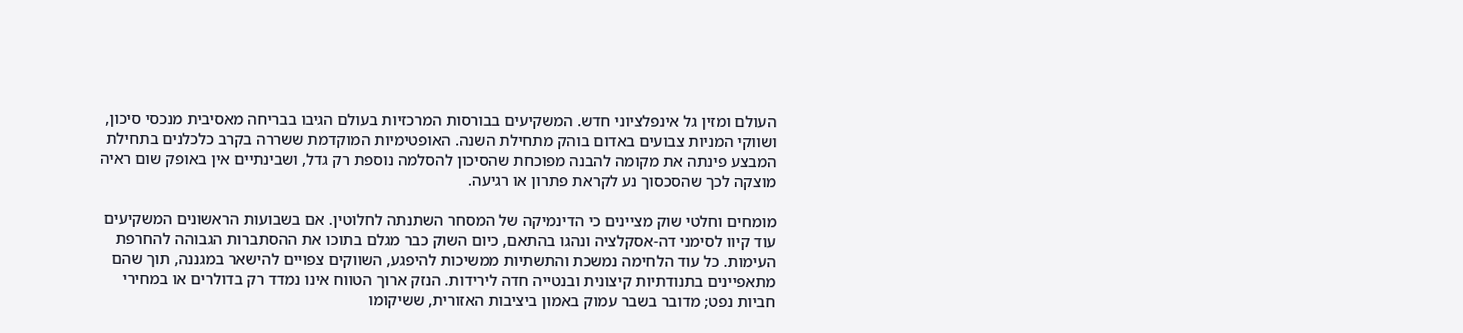העולם ומזין גל אינפלציוני חדש. המשקיעים בבורסות המרכזיות בעולם הגיבו בבריחה מאסיבית מנכסי סיכון, ושווקי המניות צבועים באדום בוהק מתחילת השנה. האופטימיות המוקדמת ששררה בקרב כלכלנים בתחילת המבצע פינתה את מקומה להבנה מפוכחת שהסיכון להסלמה נוספת רק גדל, ושבינתיים אין באופק שום ראיה מוצקה לכך שהסכסוך נע לקראת פתרון או רגיעה.

מומחים וחלטי שוק מציינים כי הדינמיקה של המסחר השתנתה לחלוטין. אם בשבועות הראשונים המשקיעים עוד קיוו לסימני דה-אסקלציה ונהגו בהתאם, כיום השוק כבר מגלם בתוכו את ההסתברות הגבוהה להחרפת העימות. כל עוד הלחימה נמשכת והתשתיות ממשיכות להיפגע, השווקים צפויים להישאר במגננה, תוך שהם מתאפיינים בתנודתיות קיצונית ובנטייה חדה לירידות. הנזק ארוך הטווח אינו נמדד רק בדולרים או במחירי חביות נפט; מדובר בשבר עמוק באמון ביציבות האזורית, ששיקומו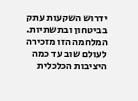ידרוש השקעות עתק בביטחון ובתשתיות. המלחמה הזו מזכירה לעולם שוב עד כמה היציבות הכלכלית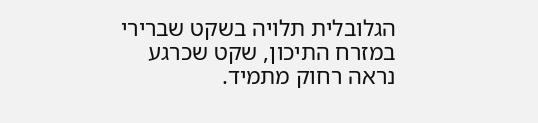הגלובלית תלויה בשקט שברירי במזרח התיכון, שקט שכרגע נראה רחוק מתמיד.